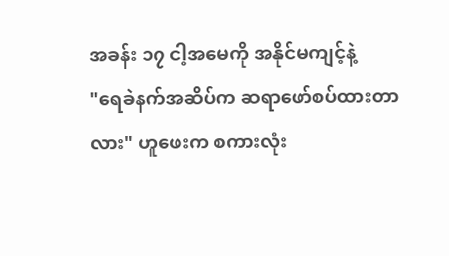အခန်း ၁၇ ငါ့အမေကို အနိုင်မကျင့်နဲ့
"ရေခဲနက်အဆိပ်က ဆရာဖော်စပ်ထားတာလား" ဟူဖေးက စကားလုံး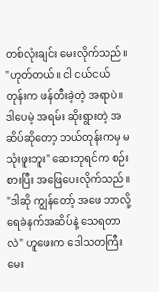တစ်လုံးချင်း မေးလိုက်သည်။
"ဟုတ်တယ်။ ငါ ငယ်ငယ်တုန်းက ဖန်တီးခဲ့တဲ့ အရာပဲ။ ဒါပေမဲ့ အရမ်း ဆိုးရွားတဲ့ အဆိပ်ဆိုတော့ ဘယ်တုန်းကမှ မသုံးဖူးဘူး" ဆေးဘုရင်က စဉ်းစားပြီး အဖြေပေးလိုက်သည်။
"ဒါဆို ကျွန်တော့် အဖေ ဘာလို့ ရေခဲနက်အဆိပ်နဲ့ သေရတာလဲ" ဟူဖေးက ဒေါသတကြီး မေး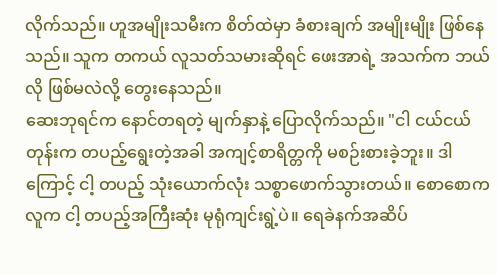လိုက်သည်။ ဟူအမျိုးသမီးက စိတ်ထဲမှာ ခံစားချက် အမျိုးမျိုး ဖြစ်နေသည်။ သူက တကယ် လူသတ်သမားဆိုရင် ဖေးအာရဲ့ အသက်က ဘယ်လို ဖြစ်မလဲလို့ တွေးနေသည်။
ဆေးဘုရင်က နောင်တရတဲ့ မျက်နှာနဲ့ ပြောလိုက်သည်။ "ငါ ငယ်ငယ်တုန်းက တပည့်ရွေးတဲ့အခါ အကျင့်စာရိတ္တကို မစဉ်းစားခဲ့ဘူး။ ဒါကြောင့် ငါ့ တပည့် သုံးယောက်လုံး သစ္စာဖောက်သွားတယ်။ စောစောက လူက ငါ့ တပည့်အကြီးဆုံး မုရုံကျင်းရွဲ့ပဲ။ ရေခဲနက်အဆိပ်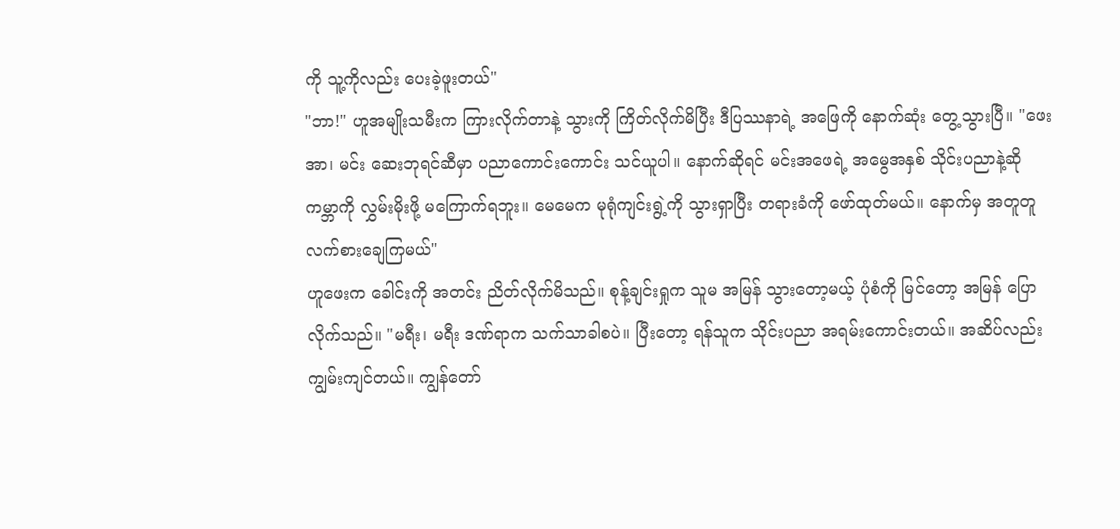ကို သူ့ကိုလည်း ပေးခဲ့ဖူးတယ်"
"ဘာ!" ဟူအမျိုးသမီးက ကြားလိုက်တာနဲ့ သွားကို ကြိတ်လိုက်မိပြီး ဒီပြဿနာရဲ့ အဖြေကို နောက်ဆုံး တွေ့သွားပြီ။ "ဖေးအာ၊ မင်း ဆေးဘုရင်ဆီမှာ ပညာကောင်းကောင်း သင်ယူပါ။ နောက်ဆိုရင် မင်းအဖေရဲ့ အမွေအနှစ် သိုင်းပညာနဲ့ဆို ကမ္ဘာကို လွှမ်းမိုးဖို့ မကြောက်ရဘူး။ မေမေက မုရုံကျင်းရွဲ့ကို သွားရှာပြီး တရားခံကို ဖော်ထုတ်မယ်။ နောက်မှ အတူတူ လက်စားချေကြမယ်"
ဟူဖေးက ခေါင်းကို အတင်း ညိတ်လိုက်မိသည်။ စုန့်ချင်းရှုက သူမ အမြန် သွားတော့မယ့် ပုံစံကို မြင်တော့ အမြန် ပြောလိုက်သည်။ "မရီး၊ မရီး ဒဏ်ရာက သက်သာခါစပဲ။ ပြီးတော့ ရန်သူက သိုင်းပညာ အရမ်းကောင်းတယ်။ အဆိပ်လည်း ကျွမ်းကျင်တယ်။ ကျွန်တော်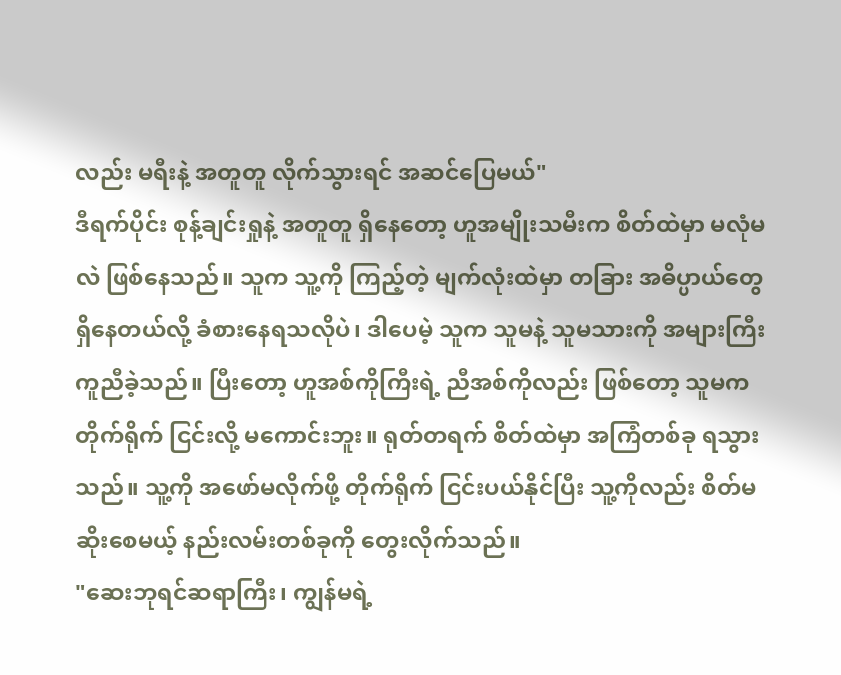လည်း မရီးနဲ့ အတူတူ လိုက်သွားရင် အဆင်ပြေမယ်"
ဒီရက်ပိုင်း စုန့်ချင်းရှုနဲ့ အတူတူ ရှိနေတော့ ဟူအမျိုးသမီးက စိတ်ထဲမှာ မလုံမလဲ ဖြစ်နေသည်။ သူက သူ့ကို ကြည့်တဲ့ မျက်လုံးထဲမှာ တခြား အဓိပ္ပာယ်တွေ ရှိနေတယ်လို့ ခံစားနေရသလိုပဲ၊ ဒါပေမဲ့ သူက သူမနဲ့ သူမသားကို အများကြီး ကူညီခဲ့သည်။ ပြီးတော့ ဟူအစ်ကိုကြီးရဲ့ ညီအစ်ကိုလည်း ဖြစ်တော့ သူမက တိုက်ရိုက် ငြင်းလို့ မကောင်းဘူး။ ရုတ်တရက် စိတ်ထဲမှာ အကြံတစ်ခု ရသွားသည်။ သူ့ကို အဖော်မလိုက်ဖို့ တိုက်ရိုက် ငြင်းပယ်နိုင်ပြီး သူ့ကိုလည်း စိတ်မဆိုးစေမယ့် နည်းလမ်းတစ်ခုကို တွေးလိုက်သည်။
"ဆေးဘုရင်ဆရာကြီး၊ ကျွန်မရဲ့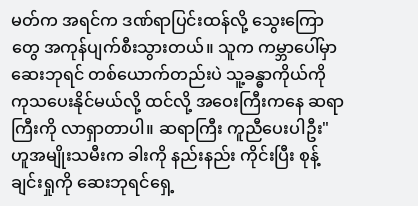မတ်က အရင်က ဒဏ်ရာပြင်းထန်လို့ သွေးကြောတွေ အကုန်ပျက်စီးသွားတယ်။ သူက ကမ္ဘာပေါ်မှာ ဆေးဘုရင် တစ်ယောက်တည်းပဲ သူ့ခန္ဓာကိုယ်ကို ကုသပေးနိုင်မယ်လို့ ထင်လို့ အဝေးကြီးကနေ ဆရာကြီးကို လာရှာတာပါ။ ဆရာကြီး ကူညီပေးပါဦး" ဟူအမျိုးသမီးက ခါးကို နည်းနည်း ကိုင်းပြီး စုန့်ချင်းရှုကို ဆေးဘုရင်ရှေ့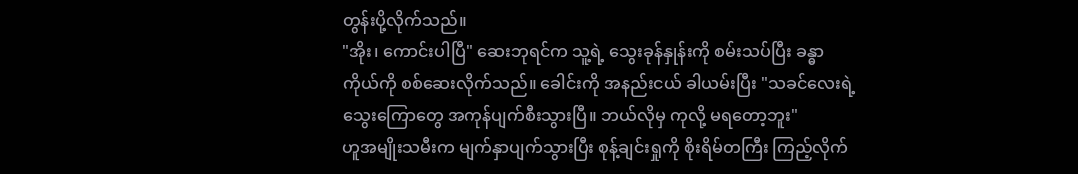တွန်းပို့လိုက်သည်။
"အိုး၊ ကောင်းပါပြီ" ဆေးဘုရင်က သူ့ရဲ့ သွေးခုန်နှုန်းကို စမ်းသပ်ပြီး ခန္ဓာကိုယ်ကို စစ်ဆေးလိုက်သည်။ ခေါင်းကို အနည်းငယ် ခါယမ်းပြီး "သခင်လေးရဲ့ သွေးကြောတွေ အကုန်ပျက်စီးသွားပြီ။ ဘယ်လိုမှ ကုလို့ မရတော့ဘူး"
ဟူအမျိုးသမီးက မျက်နှာပျက်သွားပြီး စုန့်ချင်းရှုကို စိုးရိမ်တကြီး ကြည့်လိုက်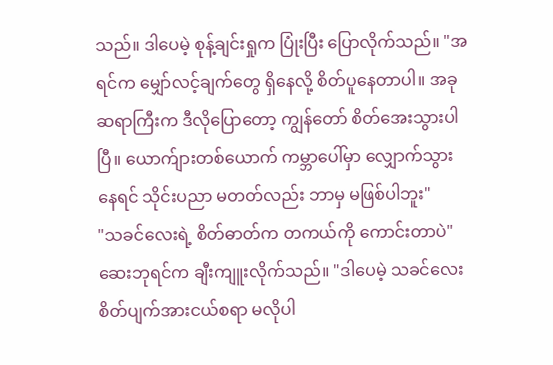သည်။ ဒါပေမဲ့ စုန့်ချင်းရှုက ပြုံးပြီး ပြောလိုက်သည်။ "အရင်က မျှော်လင့်ချက်တွေ ရှိနေလို့ စိတ်ပူနေတာပါ။ အခု ဆရာကြီးက ဒီလိုပြောတော့ ကျွန်တော် စိတ်အေးသွားပါပြီ။ ယောက်ျားတစ်ယောက် ကမ္ဘာပေါ်မှာ လျှောက်သွားနေရင် သိုင်းပညာ မတတ်လည်း ဘာမှ မဖြစ်ပါဘူး"
"သခင်လေးရဲ့ စိတ်ဓာတ်က တကယ်ကို ကောင်းတာပဲ" ဆေးဘုရင်က ချီးကျူးလိုက်သည်။ "ဒါပေမဲ့ သခင်လေး စိတ်ပျက်အားငယ်စရာ မလိုပါ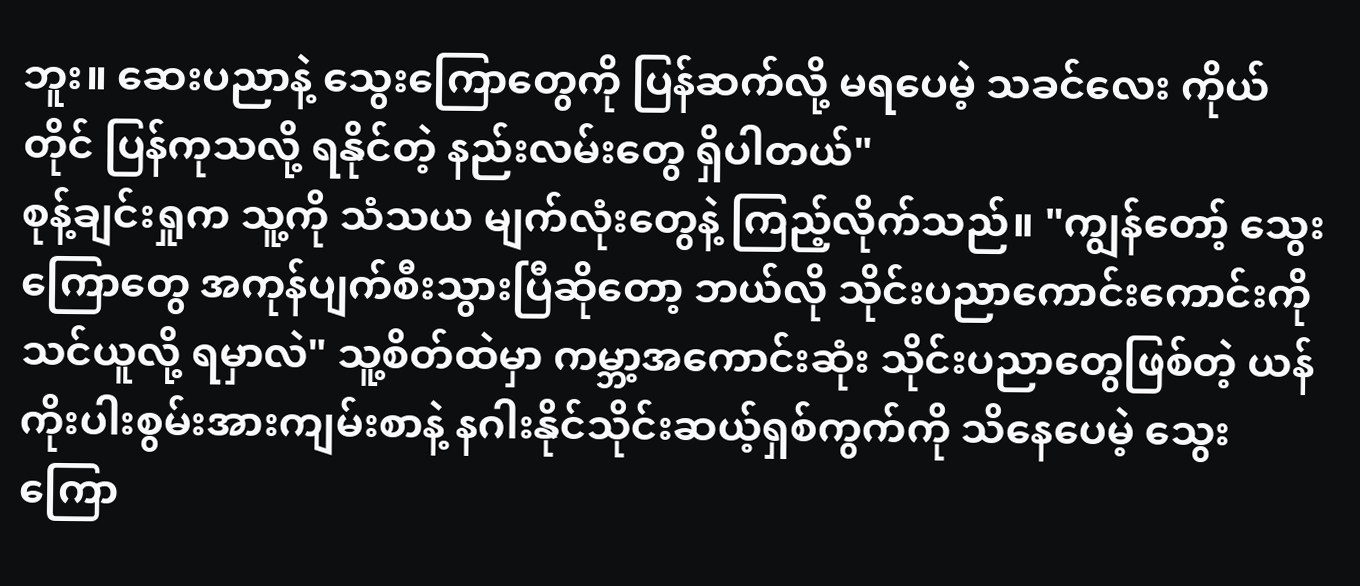ဘူး။ ဆေးပညာနဲ့ သွေးကြောတွေကို ပြန်ဆက်လို့ မရပေမဲ့ သခင်လေး ကိုယ်တိုင် ပြန်ကုသလို့ ရနိုင်တဲ့ နည်းလမ်းတွေ ရှိပါတယ်"
စုန့်ချင်းရှုက သူ့ကို သံသယ မျက်လုံးတွေနဲ့ ကြည့်လိုက်သည်။ "ကျွန်တော့် သွေးကြောတွေ အကုန်ပျက်စီးသွားပြီဆိုတော့ ဘယ်လို သိုင်းပညာကောင်းကောင်းကို သင်ယူလို့ ရမှာလဲ" သူ့စိတ်ထဲမှာ ကမ္ဘာ့အကောင်းဆုံး သိုင်းပညာတွေဖြစ်တဲ့ ယန်ကိုးပါးစွမ်းအားကျမ်းစာနဲ့ နဂါးနိုင်သိုင်းဆယ့်ရှစ်ကွက်ကို သိနေပေမဲ့ သွေးကြော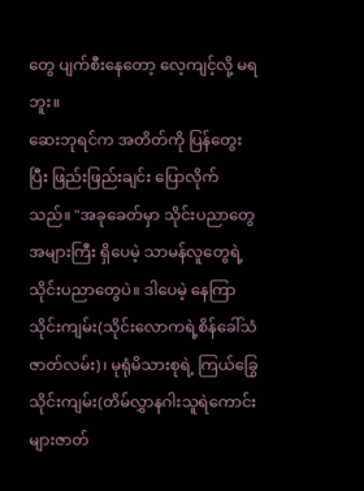တွေ ပျက်စီးနေတော့ လေ့ကျင့်လို့ မရဘူး။
ဆေးဘုရင်က အတိတ်ကို ပြန်တွေးပြီး ဖြည်းဖြည်းချင်း ပြောလိုက်သည်။ "အခုခေတ်မှာ သိုင်းပညာတွေ အများကြီး ရှိပေမဲ့ သာမန်လူတွေရဲ့ သိုင်းပညာတွေပဲ။ ဒါပေမဲ့ နေကြာသိုင်းကျမ်း(သိုင်းလောကရဲ့စိန်ခေါ်သံဇာတ်လမ်း)၊ မုရုံမိသားစုရဲ့ ကြယ်ခြွေသိုင်းကျမ်း(တိမ်လွှာနဂါးသူရဲကောင်းများဇာတ်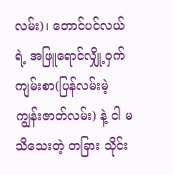လမ်း)၊ တောင်ပင်လယ်ရဲ့ အဖြူရောင်လျှို့ဝှက်ကျမ်းစာ(ပြန်လမ်းမဲ့ကျွန်းဇာတ်လမ်း) နဲ့ ငါ မသိသေးတဲ့ တခြား သိုင်း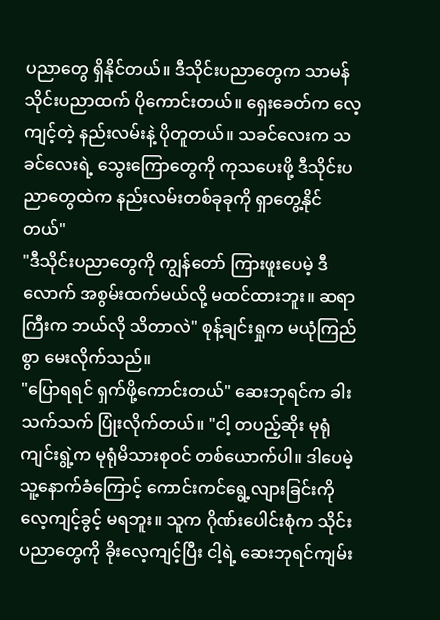ပညာတွေ ရှိနိုင်တယ်။ ဒီသိုင်းပညာတွေက သာမန်သိုင်းပညာထက် ပိုကောင်းတယ်။ ရှေးခေတ်က လေ့ကျင့်တဲ့ နည်းလမ်းနဲ့ ပိုတူတယ်။ သခင်လေးက သခင်လေးရဲ့ သွေးကြောတွေကို ကုသပေးဖို့ ဒီသိုင်းပညာတွေထဲက နည်းလမ်းတစ်ခုခုကို ရှာတွေ့နိုင်တယ်"
"ဒီသိုင်းပညာတွေကို ကျွန်တော် ကြားဖူးပေမဲ့ ဒီလောက် အစွမ်းထက်မယ်လို့ မထင်ထားဘူး။ ဆရာကြီးက ဘယ်လို သိတာလဲ" စုန့်ချင်းရှုက မယုံကြည်စွာ မေးလိုက်သည်။
"ပြောရရင် ရှက်ဖို့ကောင်းတယ်" ဆေးဘုရင်က ခါးသက်သက် ပြုံးလိုက်တယ်။ "ငါ့ တပည့်ဆိုး မုရုံကျင်းရွဲ့က မုရုံမိသားစုဝင် တစ်ယောက်ပါ။ ဒါပေမဲ့ သူ့နောက်ခံကြောင့် ကောင်းကင်ရွေ့လျားခြင်းကို လေ့ကျင့်ခွင့် မရဘူး။ သူက ဂိုဏ်းပေါင်းစုံက သိုင်းပညာတွေကို ခိုးလေ့ကျင့်ပြီး ငါ့ရဲ့ ဆေးဘုရင်ကျမ်း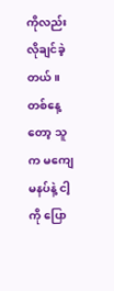ကိုလည်း လိုချင်ခဲ့တယ်။ တစ်နေ့တော့ သူက မကျေမနပ်နဲ့ ငါ့ကို ပြော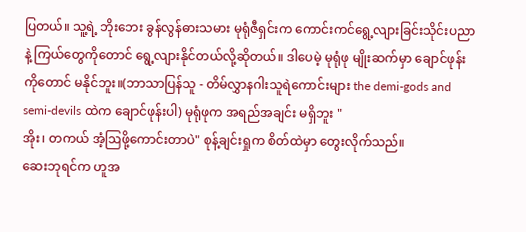ပြတယ်။ သူ့ရဲ့ ဘိုးဘေး ခွန်လွန်ဓားသမား မုရုံဇီရှင်းက ကောင်းကင်ရွေ့လျားခြင်းသိုင်းပညာနဲ့ ကြယ်တွေကိုတောင် ရွေ့လျားနိုင်တယ်လို့ဆိုတယ်။ ဒါပေမဲ့ မုရုံဖု မျိုးဆက်မှာ ချောင်ဖုန်းကိုတောင် မနိုင်ဘူး။(ဘာသာပြန်သူ - တိမ်လွှာနဂါးသူရဲကောင်းများ the demi-gods and semi-devils ထဲက ချောင်ဖုန်းပါ) မုရုံဖုက အရည်အချင်း မရှိဘူး "
အိုး၊ တကယ် အံ့ဩဖို့ကောင်းတာပဲ" စုန့်ချင်းရှုက စိတ်ထဲမှာ တွေးလိုက်သည်။
ဆေးဘုရင်က ဟူအ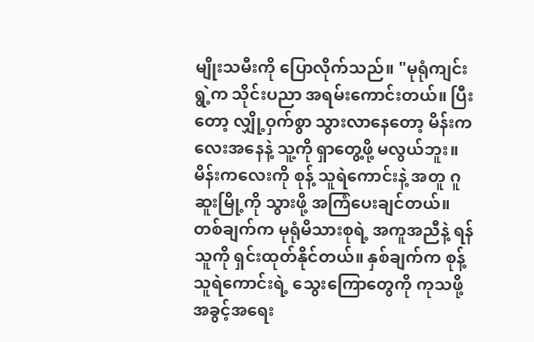မျိုးသမီးကို ပြောလိုက်သည်။ "မုရုံကျင်းရွဲ့က သိုင်းပညာ အရမ်းကောင်းတယ်။ ပြီးတော့ လျှို့ဝှက်စွာ သွားလာနေတော့ မိန်းကလေးအနေနဲ့ သူ့ကို ရှာတွေ့ဖို့ မလွယ်ဘူး။ မိန်းကလေးကို စုန့် သူရဲကောင်းနဲ့ အတူ ဂူဆူးမြို့ကို သွားဖို့ အကြံပေးချင်တယ်။ တစ်ချက်က မုရုံမိသားစုရဲ့ အကူအညီနဲ့ ရန်သူကို ရှင်းထုတ်နိုင်တယ်။ နှစ်ချက်က စုန့် သူရဲကောင်းရဲ့ သွေးကြောတွေကို ကုသဖို့ အခွင့်အရေး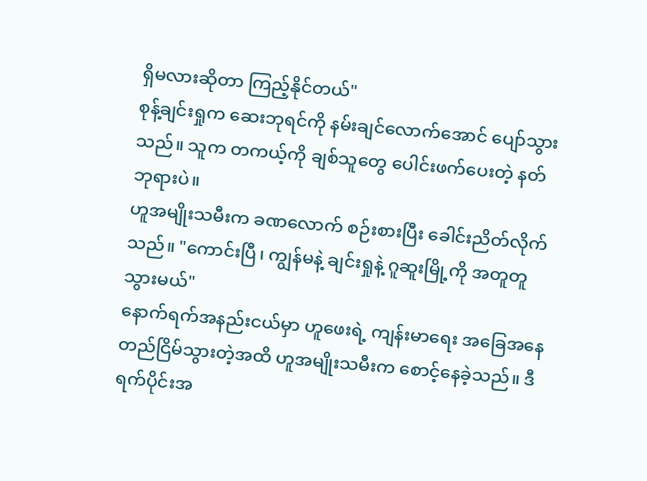ရှိမလားဆိုတာ ကြည့်နိုင်တယ်"
စုန့်ချင်းရှုက ဆေးဘုရင်ကို နမ်းချင်လောက်အောင် ပျော်သွားသည်။ သူက တကယ့်ကို ချစ်သူတွေ ပေါင်းဖက်ပေးတဲ့ နတ်ဘုရားပဲ။
ဟူအမျိုးသမီးက ခဏလောက် စဉ်းစားပြီး ခေါင်းညိတ်လိုက်သည်။ "ကောင်းပြီ၊ ကျွန်မနဲ့ ချင်းရှုနဲ့ ဂူဆူးမြို့ကို အတူတူ သွားမယ်"
နောက်ရက်အနည်းငယ်မှာ ဟူဖေးရဲ့ ကျန်းမာရေး အခြေအနေ တည်ငြိမ်သွားတဲ့အထိ ဟူအမျိုးသမီးက စောင့်နေခဲ့သည်။ ဒီရက်ပိုင်းအ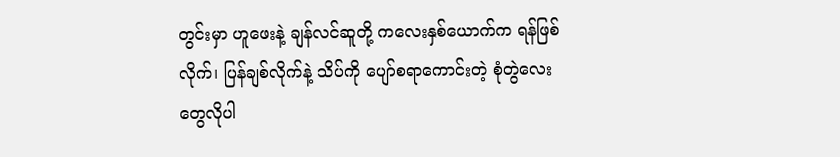တွင်းမှာ ဟူဖေးနဲ့ ချန်လင်ဆူတို့ ကလေးနှစ်ယောက်က ရန်ဖြစ်လိုက်၊ ပြန်ချစ်လိုက်နဲ့ သိပ်ကို ပျော်စရာကောင်းတဲ့ စုံတွဲလေးတွေလိုပါ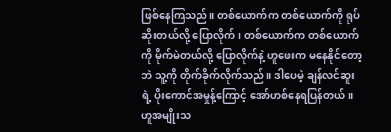ဖြစ်နေကြသည်။ တစ်ယောက်က တစ်ယောက်ကို ရုပ်ဆိုးတယ်လို့ ပြောလိုက်၊ တစ်ယောက်က တစ်ယောက်ကို မိုက်မဲတယ်လို့ ပြောလိုက်နဲ့ ဟူဖေးက မနေနိုင်တော့ဘဲ သူ့ကို တိုက်ခိုက်လိုက်သည်။ ဒါပေမဲ့ ချန်လင်ဆူးရဲ့ ပိုးကောင်အမှုန့်ကြောင့် အော်ဟစ်နေရပြန်တယ်။
ဟူအမျိုးသ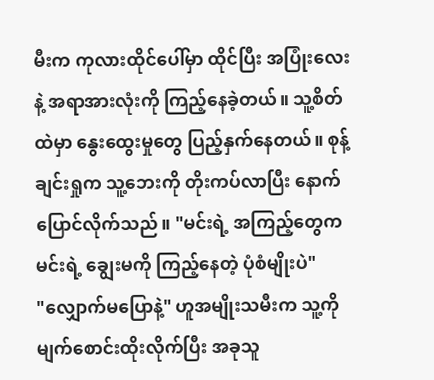မီးက ကုလားထိုင်ပေါ်မှာ ထိုင်ပြီး အပြုံးလေးနဲ့ အရာအားလုံးကို ကြည့်နေခဲ့တယ်။ သူ့စိတ်ထဲမှာ နွေးထွေးမှုတွေ ပြည့်နှက်နေတယ်။ စုန့်ချင်းရှုက သူ့ဘေးကို တိုးကပ်လာပြီး နောက်ပြောင်လိုက်သည်။ "မင်းရဲ့ အကြည့်တွေက မင်းရဲ့ ချွေးမကို ကြည့်နေတဲ့ ပုံစံမျိုးပဲ"
"လျှောက်မပြောနဲ့" ဟူအမျိုးသမီးက သူ့ကို မျက်စောင်းထိုးလိုက်ပြီး အခုသူ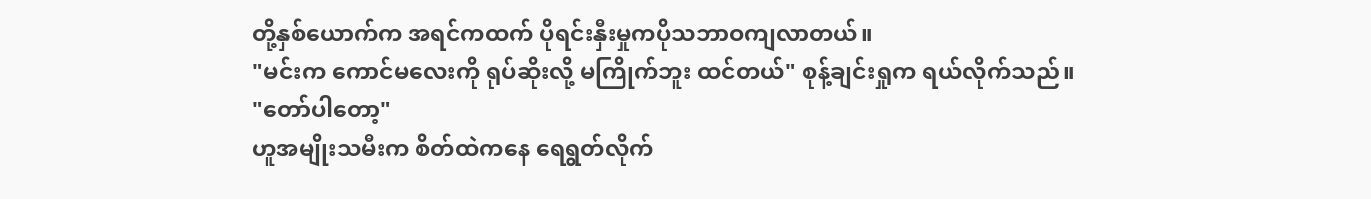တို့နှစ်ယောက်က အရင်ကထက် ပိုရင်းနှီးမှုကပိုသဘာဝကျလာတယ်။
"မင်းက ကောင်မလေးကို ရုပ်ဆိုးလို့ မကြိုက်ဘူး ထင်တယ်" စုန့်ချင်းရှုက ရယ်လိုက်သည်။
"တော်ပါတော့"
ဟူအမျိုးသမီးက စိတ်ထဲကနေ ရေရွတ်လိုက်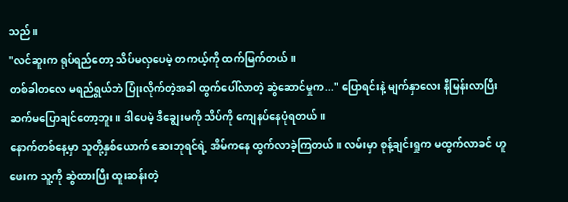သည်။
"လင်ဆူးက ရုပ်ရည်တော့ သိပ်မလှပေမဲ့ တကယ့်ကို ထက်မြက်တယ်။
တစ်ခါတလေ မရည်ရွယ်ဘဲ ပြုံးလိုက်တဲ့အခါ ထွက်ပေါ်လာတဲ့ ဆွဲဆောင်မှုက..." ပြောရင်းနဲ့ မျက်နှာလေး နီမြန်းလာပြီး ဆက်မပြောချင်တော့ဘူး။ ဒါပေမဲ့ ဒီချွေးမကို သိပ်ကို ကျေနပ်နေပုံရတယ်။
နောက်တစ်နေ့မှာ သူတို့နှစ်ယောက် ဆေးဘုရင်ရဲ့ အိမ်ကနေ ထွက်လာခဲ့ကြတယ်။ လမ်းမှာ စုန့်ချင်းရှုက မထွက်လာခင် ဟူဖေးက သူ့ကို ဆွဲထားပြီး ထူးဆန်းတဲ့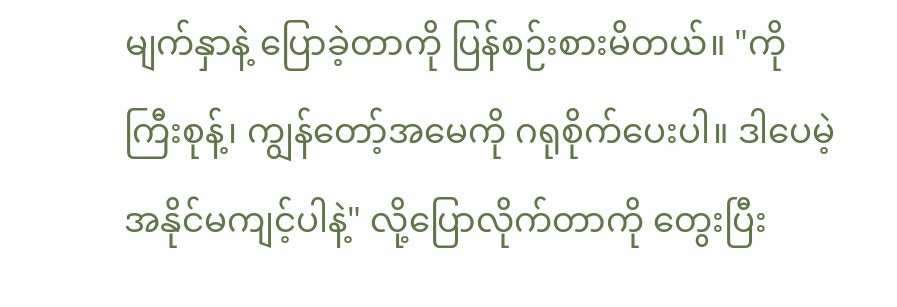မျက်နှာနဲ့ ပြောခဲ့တာကို ပြန်စဉ်းစားမိတယ်။ "ကိုကြီးစုန့်၊ ကျွန်တော့်အမေကို ဂရုစိုက်ပေးပါ။ ဒါပေမဲ့ အနိုင်မကျင့်ပါနဲ့" လို့ပြောလိုက်တာကို တွေးပြီး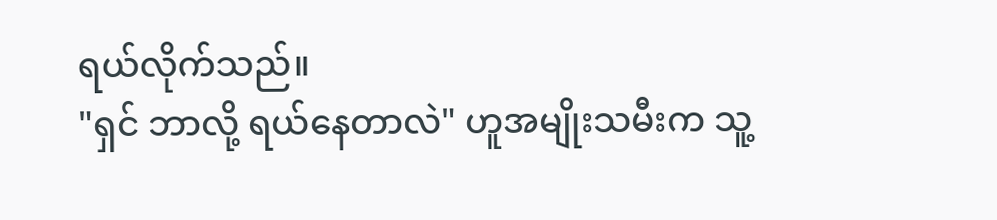ရယ်လိုက်သည်။
"ရှင် ဘာလို့ ရယ်နေတာလဲ" ဟူအမျိုးသမီးက သူ့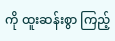ကို ထူးဆန်းစွာ ကြည့်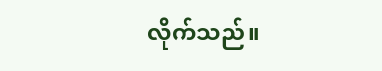လိုက်သည်။